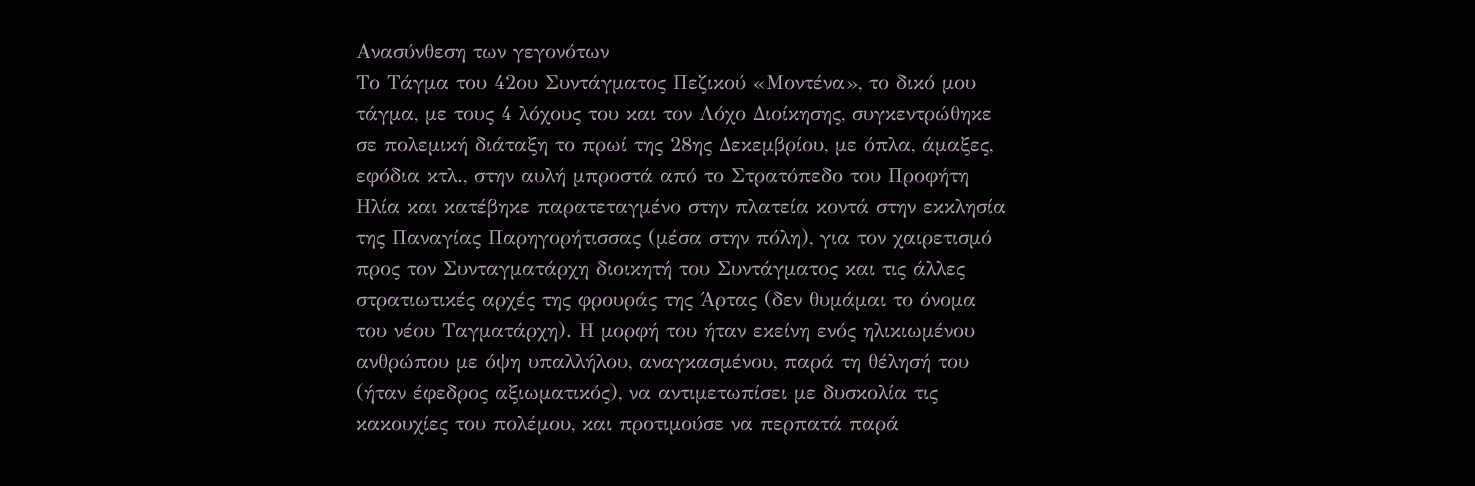Ανασύνθεση των γεγονότων
Το Τάγμα του 42ου Συντάγματος Πεζικού «Μοντένα», το δικό μου τάγμα, με τους 4 λόχους του και τον Λόχο Διοίκησης, συγκεντρώθηκε σε πολεμική διάταξη το πρωί της 28ης Δεκεμβρίου, με όπλα, άμαξες, εφόδια κτλ., στην αυλή μπροστά από το Στρατόπεδο του Προφήτη Ηλία και κατέβηκε παρατεταγμένο στην πλατεία κοντά στην εκκλησία της Παναγίας Παρηγορήτισσας (μέσα στην πόλη), για τον χαιρετισμό προς τον Συνταγματάρχη διοικητή του Συντάγματος και τις άλλες στρατιωτικές αρχές της φρουράς της Άρτας (δεν θυμάμαι το όνομα του νέου Ταγματάρχη). Η μορφή του ήταν εκείνη ενός ηλικιωμένου ανθρώπου με όψη υπαλλήλου, αναγκασμένου, παρά τη θέλησή του (ήταν έφεδρος αξιωματικός), να αντιμετωπίσει με δυσκολία τις κακουχίες του πολέμου, και προτιμούσε να περπατά παρά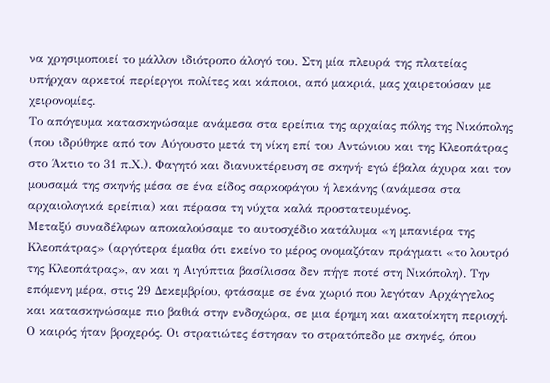να χρησιμοποιεί το μάλλον ιδιότροπο άλογό του. Στη μία πλευρά της πλατείας υπήρχαν αρκετοί περίεργοι πολίτες και κάποιοι, από μακριά, μας χαιρετούσαν με χειρονομίες.
Το απόγευμα κατασκηνώσαμε ανάμεσα στα ερείπια της αρχαίας πόλης της Νικόπολης (που ιδρύθηκε από τον Αύγουστο μετά τη νίκη επί του Αντώνιου και της Κλεοπάτρας στο Άκτιο το 31 π.Χ.). Φαγητό και διανυκτέρευση σε σκηνή· εγώ έβαλα άχυρα και τον μουσαμά της σκηνής μέσα σε ένα είδος σαρκοφάγου ή λεκάνης (ανάμεσα στα αρχαιολογικά ερείπια) και πέρασα τη νύχτα καλά προστατευμένος.
Μεταξύ συναδέλφων αποκαλούσαμε το αυτοσχέδιο κατάλυμα «η μπανιέρα της Κλεοπάτρας» (αργότερα έμαθα ότι εκείνο το μέρος ονομαζόταν πράγματι «το λουτρό της Κλεοπάτρας», αν και η Αιγύπτια βασίλισσα δεν πήγε ποτέ στη Νικόπολη). Την επόμενη μέρα, στις 29 Δεκεμβρίου, φτάσαμε σε ένα χωριό που λεγόταν Αρχάγγελος και κατασκηνώσαμε πιο βαθιά στην ενδοχώρα, σε μια έρημη και ακατοίκητη περιοχή. Ο καιρός ήταν βροχερός. Οι στρατιώτες έστησαν το στρατόπεδο με σκηνές, όπου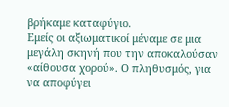βρήκαμε καταφύγιο.
Εμείς οι αξιωματικοί μέναμε σε μια μεγάλη σκηνή που την αποκαλούσαν «αίθουσα χορού». Ο πληθυσμός, για να αποφύγει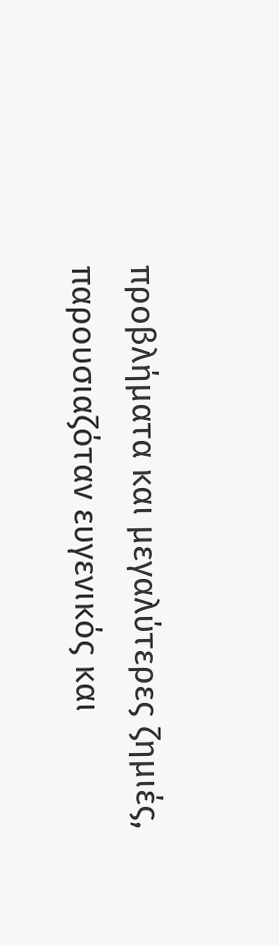προβλήματα και μεγαλύτερες ζημιές, παρουσιαζόταν ευγενικός και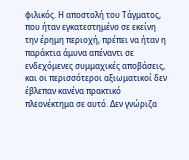φιλικός. Η αποστολή του Τάγματος, που ήταν εγκατεστημένο σε εκείνη την έρημη περιοχή, πρέπει να ήταν η παράκτια άμυνα απέναντι σε ενδεχόμενες συμμαχικές αποβάσεις, και οι περισσότεροι αξιωματικοί δεν έβλεπαν κανένα πρακτικό πλεονέκτημα σε αυτό. Δεν γνώριζα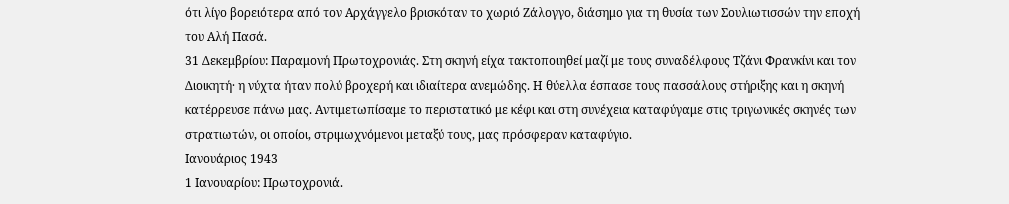ότι λίγο βορειότερα από τον Αρχάγγελο βρισκόταν το χωριό Ζάλογγο, διάσημο για τη θυσία των Σουλιωτισσών την εποχή του Αλή Πασά.
31 Δεκεμβρίου: Παραμονή Πρωτοχρονιάς. Στη σκηνή είχα τακτοποιηθεί μαζί με τους συναδέλφους Τζάνι Φρανκίνι και τον Διοικητή· η νύχτα ήταν πολύ βροχερή και ιδιαίτερα ανεμώδης. Η θύελλα έσπασε τους πασσάλους στήριξης και η σκηνή κατέρρευσε πάνω μας. Αντιμετωπίσαμε το περιστατικό με κέφι και στη συνέχεια καταφύγαμε στις τριγωνικές σκηνές των στρατιωτών, οι οποίοι, στριμωχνόμενοι μεταξύ τους, μας πρόσφεραν καταφύγιο.
Ιανουάριος 1943
1 Ιανουαρίου: Πρωτοχρονιά.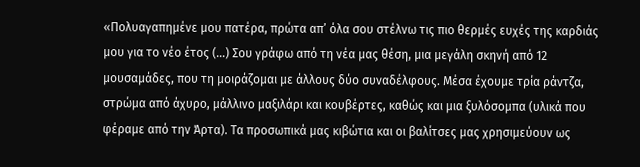«Πολυαγαπημένε μου πατέρα, πρώτα απ’ όλα σου στέλνω τις πιο θερμές ευχές της καρδιάς μου για το νέο έτος (…) Σου γράφω από τη νέα μας θέση, μια μεγάλη σκηνή από 12 μουσαμάδες, που τη μοιράζομαι με άλλους δύο συναδέλφους. Μέσα έχουμε τρία ράντζα, στρώμα από άχυρο, μάλλινο μαξιλάρι και κουβέρτες, καθώς και μια ξυλόσομπα (υλικά που φέραμε από την Άρτα). Τα προσωπικά μας κιβώτια και οι βαλίτσες μας χρησιμεύουν ως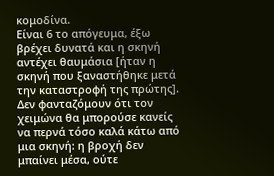κομοδίνα.
Είναι 6 το απόγευμα, έξω βρέχει δυνατά και η σκηνή αντέχει θαυμάσια [ήταν η σκηνή που ξαναστήθηκε μετά την καταστροφή της πρώτης]. Δεν φανταζόμουν ότι τον χειμώνα θα μπορούσε κανείς να περνά τόσο καλά κάτω από μια σκηνή: η βροχή δεν μπαίνει μέσα, ούτε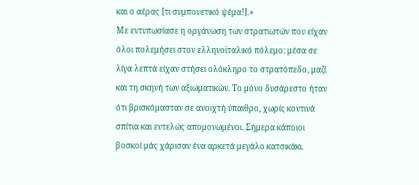και ο αέρας [τι συμπονετικό ψέμα!].»
Με εντυπωσίασε η οργάνωση των στρατιωτών που είχαν όλοι πολεμήσει στον ελληνοϊταλικό πόλεμο: μέσα σε λίγα λεπτά είχαν στήσει ολόκληρο το στρατόπεδο, μαζί και τη σκηνή των αξιωματικών. Το μόνο δυσάρεστο ήταν ότι βρισκόμασταν σε ανοιχτή ύπαιθρο, χωρίς κοντινά σπίτια και εντελώς απομονωμένοι. Σήμερα κάποιοι βοσκοί μάς χάρισαν ένα αρκετά μεγάλο κατσικάκι.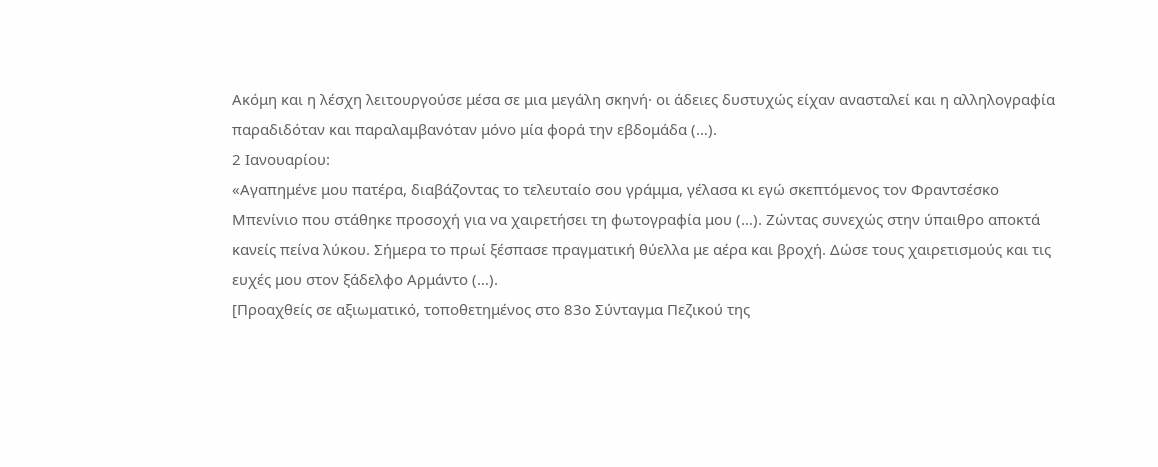Ακόμη και η λέσχη λειτουργούσε μέσα σε μια μεγάλη σκηνή· οι άδειες δυστυχώς είχαν ανασταλεί και η αλληλογραφία παραδιδόταν και παραλαμβανόταν μόνο μία φορά την εβδομάδα (…).
2 Ιανουαρίου:
«Αγαπημένε μου πατέρα, διαβάζοντας το τελευταίο σου γράμμα, γέλασα κι εγώ σκεπτόμενος τον Φραντσέσκο Μπενίνιο που στάθηκε προσοχή για να χαιρετήσει τη φωτογραφία μου (…). Ζώντας συνεχώς στην ύπαιθρο αποκτά κανείς πείνα λύκου. Σήμερα το πρωί ξέσπασε πραγματική θύελλα με αέρα και βροχή. Δώσε τους χαιρετισμούς και τις ευχές μου στον ξάδελφο Αρμάντο (…).
[Προαχθείς σε αξιωματικό, τοποθετημένος στο 83ο Σύνταγμα Πεζικού της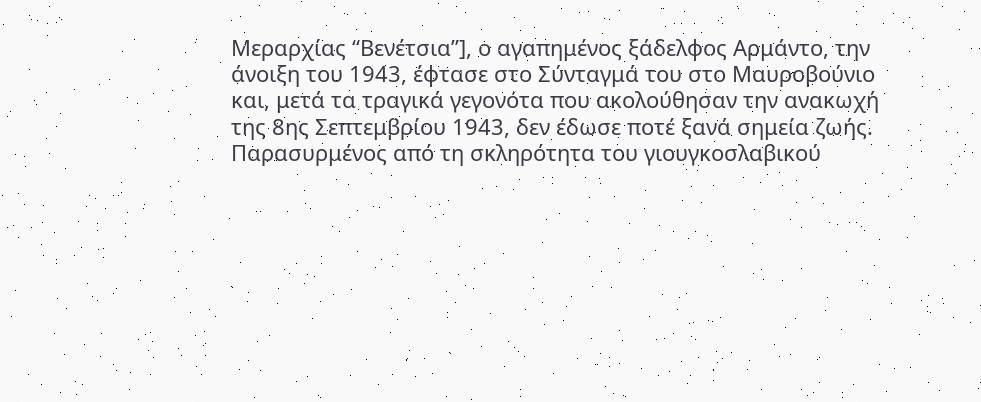Μεραρχίας “Βενέτσια”], ο αγαπημένος ξάδελφος Αρμάντο, την άνοιξη του 1943, έφτασε στο Σύνταγμά του στο Μαυροβούνιο και, μετά τα τραγικά γεγονότα που ακολούθησαν την ανακωχή της 8ης Σεπτεμβρίου 1943, δεν έδωσε ποτέ ξανά σημεία ζωής.
Παρασυρμένος από τη σκληρότητα του γιουγκοσλαβικού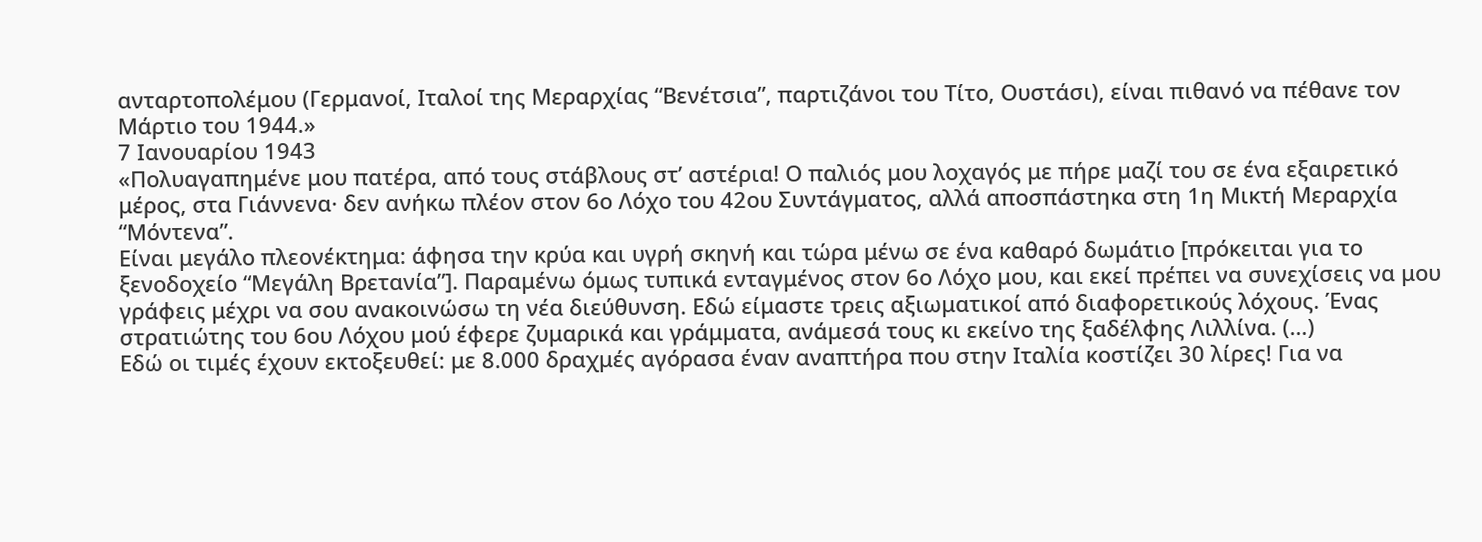ανταρτοπολέμου (Γερμανοί, Ιταλοί της Μεραρχίας “Βενέτσια”, παρτιζάνοι του Τίτο, Ουστάσι), είναι πιθανό να πέθανε τον Μάρτιο του 1944.»
7 Ιανουαρίου 1943
«Πολυαγαπημένε μου πατέρα, από τους στάβλους στ’ αστέρια! Ο παλιός μου λοχαγός με πήρε μαζί του σε ένα εξαιρετικό μέρος, στα Γιάννενα· δεν ανήκω πλέον στον 6ο Λόχο του 42ου Συντάγματος, αλλά αποσπάστηκα στη 1η Μικτή Μεραρχία “Μόντενα”.
Είναι μεγάλο πλεονέκτημα: άφησα την κρύα και υγρή σκηνή και τώρα μένω σε ένα καθαρό δωμάτιο [πρόκειται για το ξενοδοχείο “Μεγάλη Βρετανία”]. Παραμένω όμως τυπικά ενταγμένος στον 6ο Λόχο μου, και εκεί πρέπει να συνεχίσεις να μου γράφεις μέχρι να σου ανακοινώσω τη νέα διεύθυνση. Εδώ είμαστε τρεις αξιωματικοί από διαφορετικούς λόχους. Ένας στρατιώτης του 6ου Λόχου μού έφερε ζυμαρικά και γράμματα, ανάμεσά τους κι εκείνο της ξαδέλφης Λιλλίνα. (…)
Εδώ οι τιμές έχουν εκτοξευθεί: με 8.000 δραχμές αγόρασα έναν αναπτήρα που στην Ιταλία κοστίζει 30 λίρες! Για να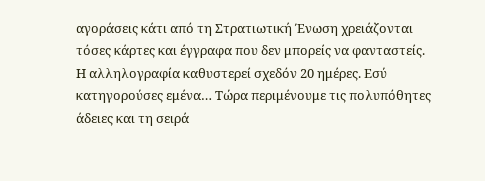αγοράσεις κάτι από τη Στρατιωτική Ένωση χρειάζονται τόσες κάρτες και έγγραφα που δεν μπορείς να φανταστείς.
Η αλληλογραφία καθυστερεί σχεδόν 20 ημέρες. Εσύ κατηγορούσες εμένα… Τώρα περιμένουμε τις πολυπόθητες άδειες και τη σειρά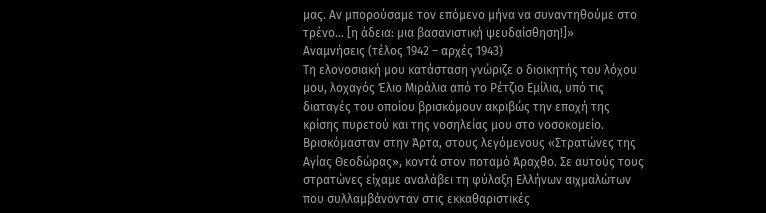μας. Αν μπορούσαμε τον επόμενο μήνα να συναντηθούμε στο τρένο… [η άδεια: μια βασανιστική ψευδαίσθηση!]»
Αναμνήσεις (τέλος 1942 – αρχές 1943)
Τη ελονοσιακή μου κατάσταση γνώριζε ο διοικητής του λόχου μου, λοχαγός Έλιο Μιράλια από το Ρέτζιο Εμίλια, υπό τις διαταγές του οποίου βρισκόμουν ακριβώς την εποχή της κρίσης πυρετού και της νοσηλείας μου στο νοσοκομείο. Βρισκόμασταν στην Άρτα, στους λεγόμενους «Στρατώνες της Αγίας Θεοδώρας», κοντά στον ποταμό Άραχθο. Σε αυτούς τους στρατώνες είχαμε αναλάβει τη φύλαξη Ελλήνων αιχμαλώτων που συλλαμβάνονταν στις εκκαθαριστικές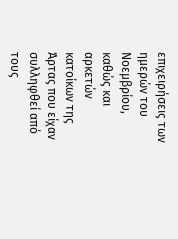επιχειρήσεις των ημερών του Νοεμβρίου, καθώς και αρκετών κατοίκων της Άρτας που είχαν συλληφθεί από τους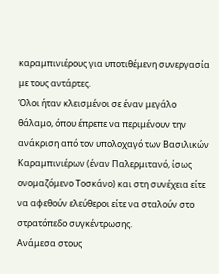καραμπινιέρους για υποτιθέμενη συνεργασία με τους αντάρτες.
Όλοι ήταν κλεισμένοι σε έναν μεγάλο θάλαμο, όπου έπρεπε να περιμένουν την ανάκριση από τον υπολοχαγό των Βασιλικών Καραμπινιέρων (έναν Παλερμιτανό, ίσως ονομαζόμενο Τοσκάνο) και στη συνέχεια είτε να αφεθούν ελεύθεροι είτε να σταλούν στο στρατόπεδο συγκέντρωσης.
Ανάμεσα στους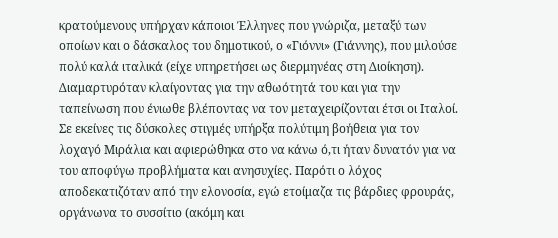κρατούμενους υπήρχαν κάποιοι Έλληνες που γνώριζα, μεταξύ των οποίων και ο δάσκαλος του δημοτικού, ο «Γιόννι» (Γιάννης), που μιλούσε πολύ καλά ιταλικά (είχε υπηρετήσει ως διερμηνέας στη Διοίκηση). Διαμαρτυρόταν κλαίγοντας για την αθωότητά του και για την ταπείνωση που ένιωθε βλέποντας να τον μεταχειρίζονται έτσι οι Ιταλοί.
Σε εκείνες τις δύσκολες στιγμές υπήρξα πολύτιμη βοήθεια για τον λοχαγό Μιράλια και αφιερώθηκα στο να κάνω ό,τι ήταν δυνατόν για να του αποφύγω προβλήματα και ανησυχίες. Παρότι ο λόχος αποδεκατιζόταν από την ελονοσία, εγώ ετοίμαζα τις βάρδιες φρουράς, οργάνωνα το συσσίτιο (ακόμη και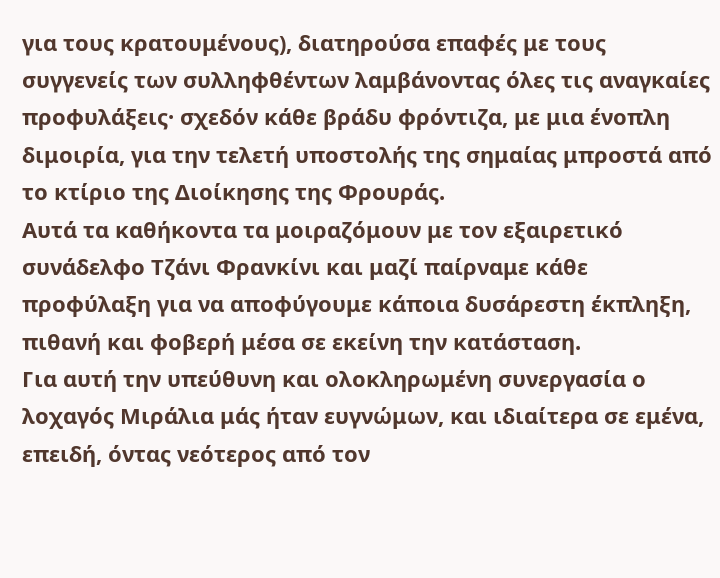για τους κρατουμένους), διατηρούσα επαφές με τους συγγενείς των συλληφθέντων λαμβάνοντας όλες τις αναγκαίες προφυλάξεις· σχεδόν κάθε βράδυ φρόντιζα, με μια ένοπλη διμοιρία, για την τελετή υποστολής της σημαίας μπροστά από το κτίριο της Διοίκησης της Φρουράς.
Αυτά τα καθήκοντα τα μοιραζόμουν με τον εξαιρετικό συνάδελφο Τζάνι Φρανκίνι και μαζί παίρναμε κάθε προφύλαξη για να αποφύγουμε κάποια δυσάρεστη έκπληξη, πιθανή και φοβερή μέσα σε εκείνη την κατάσταση.
Για αυτή την υπεύθυνη και ολοκληρωμένη συνεργασία ο λοχαγός Μιράλια μάς ήταν ευγνώμων, και ιδιαίτερα σε εμένα, επειδή, όντας νεότερος από τον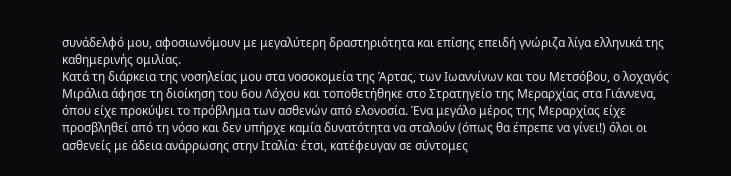συνάδελφό μου, αφοσιωνόμουν με μεγαλύτερη δραστηριότητα και επίσης επειδή γνώριζα λίγα ελληνικά της καθημερινής ομιλίας.
Κατά τη διάρκεια της νοσηλείας μου στα νοσοκομεία της Άρτας, των Ιωαννίνων και του Μετσόβου, ο λοχαγός Μιράλια άφησε τη διοίκηση του 6ου Λόχου και τοποθετήθηκε στο Στρατηγείο της Μεραρχίας στα Γιάννενα, όπου είχε προκύψει το πρόβλημα των ασθενών από ελονοσία. Ένα μεγάλο μέρος της Μεραρχίας είχε προσβληθεί από τη νόσο και δεν υπήρχε καμία δυνατότητα να σταλούν (όπως θα έπρεπε να γίνει!) όλοι οι ασθενείς με άδεια ανάρρωσης στην Ιταλία· έτσι, κατέφευγαν σε σύντομες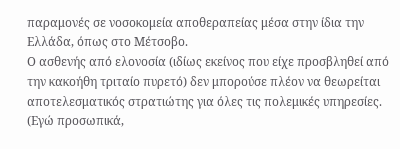παραμονές σε νοσοκομεία αποθεραπείας μέσα στην ίδια την Ελλάδα, όπως στο Μέτσοβο.
Ο ασθενής από ελονοσία (ιδίως εκείνος που είχε προσβληθεί από την κακοήθη τριταίο πυρετό) δεν μπορούσε πλέον να θεωρείται αποτελεσματικός στρατιώτης για όλες τις πολεμικές υπηρεσίες. (Εγώ προσωπικά,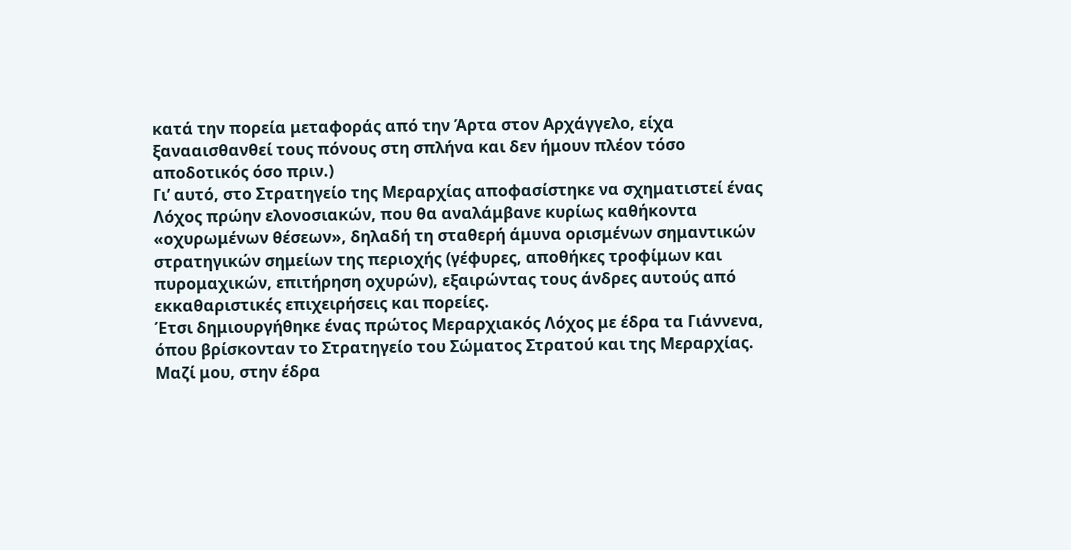κατά την πορεία μεταφοράς από την Άρτα στον Αρχάγγελο, είχα ξανααισθανθεί τους πόνους στη σπλήνα και δεν ήμουν πλέον τόσο αποδοτικός όσο πριν.)
Γι’ αυτό, στο Στρατηγείο της Μεραρχίας αποφασίστηκε να σχηματιστεί ένας Λόχος πρώην ελονοσιακών, που θα αναλάμβανε κυρίως καθήκοντα «οχυρωμένων θέσεων», δηλαδή τη σταθερή άμυνα ορισμένων σημαντικών στρατηγικών σημείων της περιοχής (γέφυρες, αποθήκες τροφίμων και πυρομαχικών, επιτήρηση οχυρών), εξαιρώντας τους άνδρες αυτούς από εκκαθαριστικές επιχειρήσεις και πορείες.
Έτσι δημιουργήθηκε ένας πρώτος Μεραρχιακός Λόχος με έδρα τα Γιάννενα, όπου βρίσκονταν το Στρατηγείο του Σώματος Στρατού και της Μεραρχίας. Μαζί μου, στην έδρα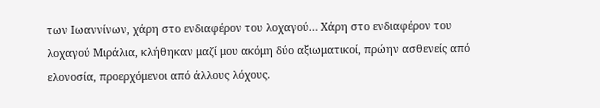των Ιωαννίνων, χάρη στο ενδιαφέρον του λοχαγού… Χάρη στο ενδιαφέρον του λοχαγού Μιράλια, κλήθηκαν μαζί μου ακόμη δύο αξιωματικοί, πρώην ασθενείς από ελονοσία, προερχόμενοι από άλλους λόχους.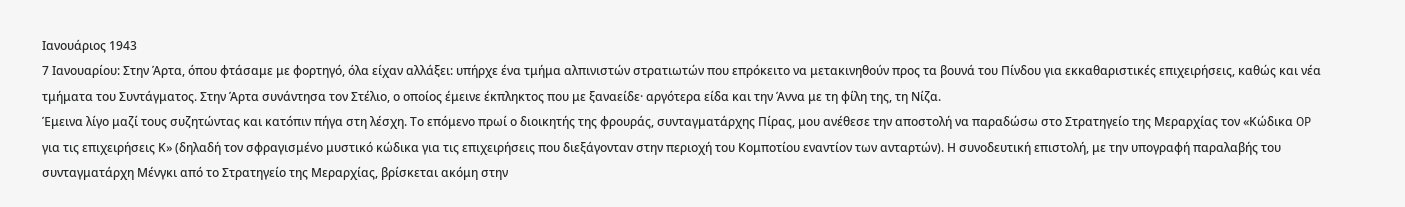Ιανουάριος 1943
7 Ιανουαρίου: Στην Άρτα, όπου φτάσαμε με φορτηγό, όλα είχαν αλλάξει: υπήρχε ένα τμήμα αλπινιστών στρατιωτών που επρόκειτο να μετακινηθούν προς τα βουνά του Πίνδου για εκκαθαριστικές επιχειρήσεις, καθώς και νέα τμήματα του Συντάγματος. Στην Άρτα συνάντησα τον Στέλιο, ο οποίος έμεινε έκπληκτος που με ξαναείδε· αργότερα είδα και την Άννα με τη φίλη της, τη Νίζα.
Έμεινα λίγο μαζί τους συζητώντας και κατόπιν πήγα στη λέσχη. Το επόμενο πρωί ο διοικητής της φρουράς, συνταγματάρχης Πίρας, μου ανέθεσε την αποστολή να παραδώσω στο Στρατηγείο της Μεραρχίας τον «Κώδικα OP για τις επιχειρήσεις Κ» (δηλαδή τον σφραγισμένο μυστικό κώδικα για τις επιχειρήσεις που διεξάγονταν στην περιοχή του Κομποτίου εναντίον των ανταρτών). Η συνοδευτική επιστολή, με την υπογραφή παραλαβής του συνταγματάρχη Μένγκι από το Στρατηγείο της Μεραρχίας, βρίσκεται ακόμη στην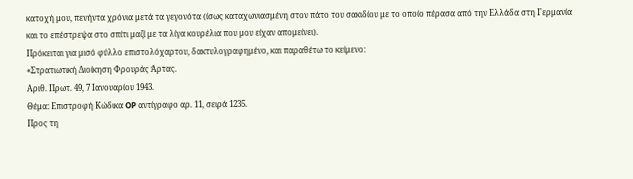κατοχή μου, πενήντα χρόνια μετά τα γεγονότα (ίσως καταχωνιασμένη στον πάτο του σακιδίου με το οποίο πέρασα από την Ελλάδα στη Γερμανία και το επέστρεψα στο σπίτι μαζί με τα λίγα κουρέλια που μου είχαν απομείνει).
Πρόκειται για μισό φύλλο επιστολόχαρτου, δακτυλογραφημένο, και παραθέτω το κείμενο:
«Στρατιωτική Διοίκηση Φρουράς Άρτας.
Αριθ. Πρωτ. 49, 7 Ιανουαρίου 1943.
Θέμα: Επιστροφή Κώδικα OP αντίγραφο αρ. 11, σειρά 1235.
Προς τη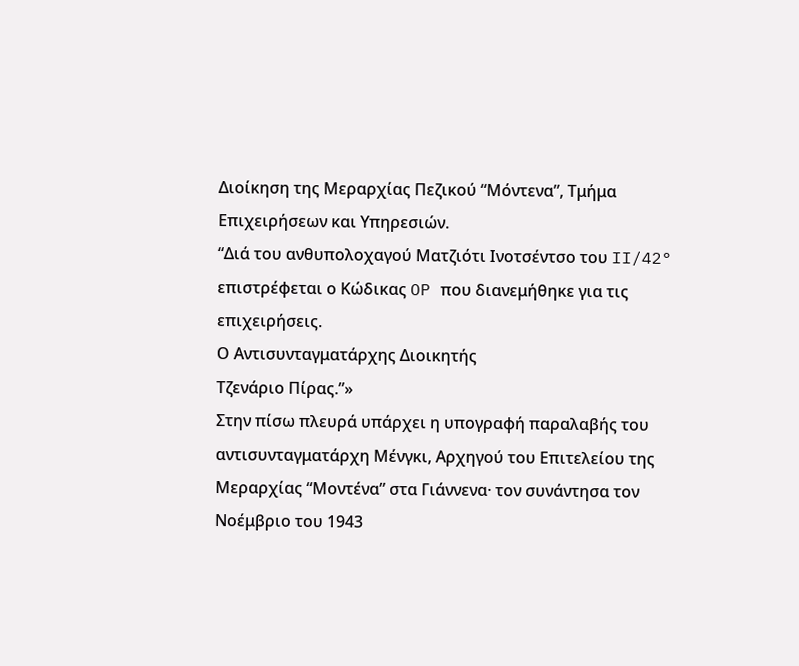Διοίκηση της Μεραρχίας Πεζικού “Μόντενα”, Τμήμα Επιχειρήσεων και Υπηρεσιών.
“Διά του ανθυπολοχαγού Ματζιότι Ινοτσέντσο του II/42° επιστρέφεται ο Κώδικας OP που διανεμήθηκε για τις επιχειρήσεις.
Ο Αντισυνταγματάρχης Διοικητής
Τζενάριο Πίρας.”»
Στην πίσω πλευρά υπάρχει η υπογραφή παραλαβής του αντισυνταγματάρχη Μένγκι, Αρχηγού του Επιτελείου της Μεραρχίας “Μοντένα” στα Γιάννενα· τον συνάντησα τον Νοέμβριο του 1943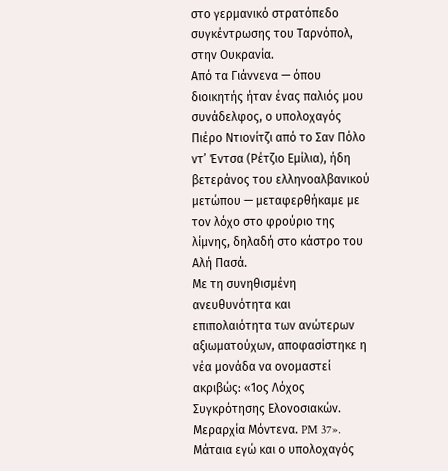στο γερμανικό στρατόπεδο συγκέντρωσης του Ταρνόπολ, στην Ουκρανία.
Από τα Γιάννενα — όπου διοικητής ήταν ένας παλιός μου συνάδελφος, ο υπολοχαγός Πιέρο Ντιονίτζι από το Σαν Πόλο ντ’ Έντσα (Ρέτζιο Εμίλια), ήδη βετεράνος του ελληνοαλβανικού μετώπου — μεταφερθήκαμε με τον λόχο στο φρούριο της λίμνης, δηλαδή στο κάστρο του Αλή Πασά.
Με τη συνηθισμένη ανευθυνότητα και επιπολαιότητα των ανώτερων αξιωματούχων, αποφασίστηκε η νέα μονάδα να ονομαστεί ακριβώς: «1ος Λόχος Συγκρότησης Ελονοσιακών. Μεραρχία Μόντενα. PM 37».
Μάταια εγώ και ο υπολοχαγός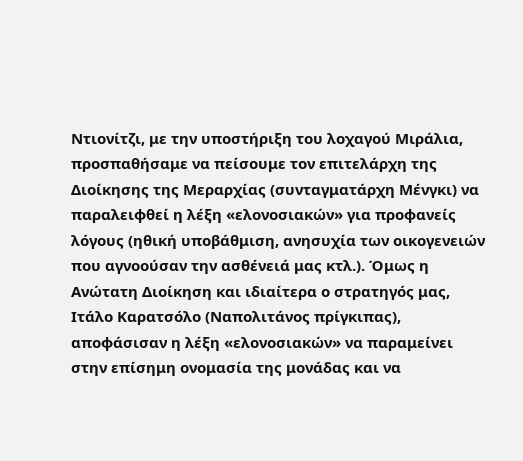Ντιονίτζι, με την υποστήριξη του λοχαγού Μιράλια, προσπαθήσαμε να πείσουμε τον επιτελάρχη της Διοίκησης της Μεραρχίας (συνταγματάρχη Μένγκι) να παραλειφθεί η λέξη «ελονοσιακών» για προφανείς λόγους (ηθική υποβάθμιση, ανησυχία των οικογενειών που αγνοούσαν την ασθένειά μας κτλ.). Όμως η Ανώτατη Διοίκηση και ιδιαίτερα ο στρατηγός μας, Ιτάλο Καρατσόλο (Ναπολιτάνος πρίγκιπας), αποφάσισαν η λέξη «ελονοσιακών» να παραμείνει στην επίσημη ονομασία της μονάδας και να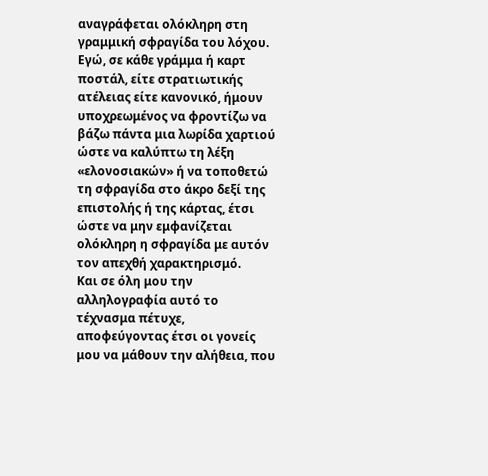αναγράφεται ολόκληρη στη γραμμική σφραγίδα του λόχου.
Εγώ, σε κάθε γράμμα ή καρτ ποστάλ, είτε στρατιωτικής ατέλειας είτε κανονικό, ήμουν υποχρεωμένος να φροντίζω να βάζω πάντα μια λωρίδα χαρτιού ώστε να καλύπτω τη λέξη «ελονοσιακών» ή να τοποθετώ τη σφραγίδα στο άκρο δεξί της επιστολής ή της κάρτας, έτσι ώστε να μην εμφανίζεται ολόκληρη η σφραγίδα με αυτόν τον απεχθή χαρακτηρισμό.
Και σε όλη μου την αλληλογραφία αυτό το τέχνασμα πέτυχε, αποφεύγοντας έτσι οι γονείς μου να μάθουν την αλήθεια, που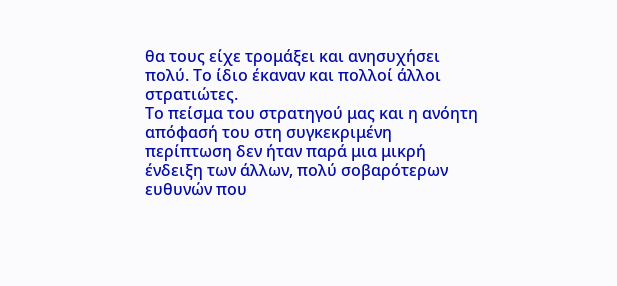θα τους είχε τρομάξει και ανησυχήσει πολύ. Το ίδιο έκαναν και πολλοί άλλοι στρατιώτες.
Το πείσμα του στρατηγού μας και η ανόητη απόφασή του στη συγκεκριμένη περίπτωση δεν ήταν παρά μια μικρή ένδειξη των άλλων, πολύ σοβαρότερων ευθυνών που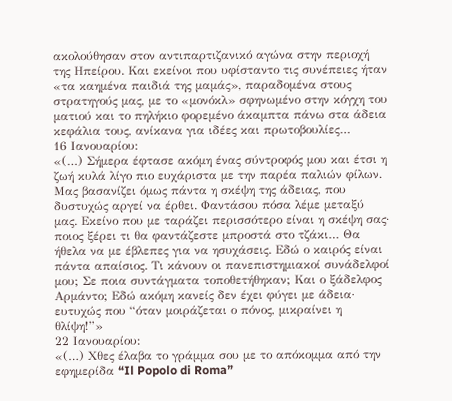ακολούθησαν στον αντιπαρτιζανικό αγώνα στην περιοχή της Ηπείρου. Και εκείνοι που υφίσταντο τις συνέπειες ήταν «τα καημένα παιδιά της μαμάς», παραδομένα στους στρατηγούς μας, με το «μονόκλ» σφηνωμένο στην κόγχη του ματιού και το πηλήκιο φορεμένο άκαμπτα πάνω στα άδεια κεφάλια τους, ανίκανα για ιδέες και πρωτοβουλίες…
16 Ιανουαρίου:
«(…) Σήμερα έφτασε ακόμη ένας σύντροφός μου και έτσι η ζωή κυλά λίγο πιο ευχάριστα με την παρέα παλιών φίλων. Μας βασανίζει όμως πάντα η σκέψη της άδειας, που δυστυχώς αργεί να έρθει. Φαντάσου πόσα λέμε μεταξύ μας. Εκείνο που με ταράζει περισσότερο είναι η σκέψη σας· ποιος ξέρει τι θα φαντάζεστε μπροστά στο τζάκι… Θα ήθελα να με έβλεπες για να ησυχάσεις. Εδώ ο καιρός είναι πάντα απαίσιος. Τι κάνουν οι πανεπιστημιακοί συνάδελφοί μου; Σε ποια συντάγματα τοποθετήθηκαν; Και ο ξάδελφος Αρμάντο; Εδώ ακόμη κανείς δεν έχει φύγει με άδεια· ευτυχώς που “όταν μοιράζεται ο πόνος, μικραίνει η θλίψη!”»
22 Ιανουαρίου:
«(…) Χθες έλαβα το γράμμα σου με το απόκομμα από την εφημερίδα “Il Popolo di Roma”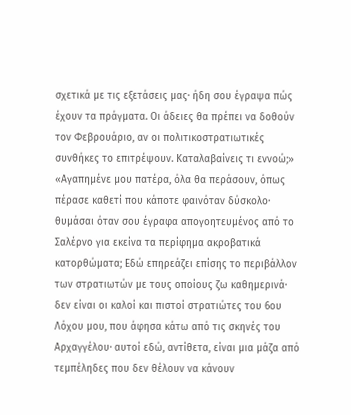σχετικά με τις εξετάσεις μας· ήδη σου έγραψα πώς έχουν τα πράγματα. Οι άδειες θα πρέπει να δοθούν τον Φεβρουάριο, αν οι πολιτικοστρατιωτικές συνθήκες το επιτρέψουν. Καταλαβαίνεις τι εννοώ;»
«Αγαπημένε μου πατέρα, όλα θα περάσουν, όπως πέρασε καθετί που κάποτε φαινόταν δύσκολο· θυμάσαι όταν σου έγραφα απογοητευμένος από το Σαλέρνο για εκείνα τα περίφημα ακροβατικά κατορθώματα; Εδώ επηρεάζει επίσης το περιβάλλον των στρατιωτών με τους οποίους ζω καθημερινά· δεν είναι οι καλοί και πιστοί στρατιώτες του 6ου Λόχου μου, που άφησα κάτω από τις σκηνές του Αρχαγγέλου· αυτοί εδώ, αντίθετα, είναι μια μάζα από τεμπέληδες που δεν θέλουν να κάνουν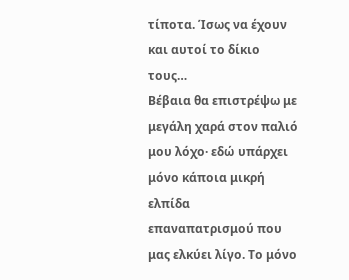τίποτα. Ίσως να έχουν και αυτοί το δίκιο τους…
Βέβαια θα επιστρέψω με μεγάλη χαρά στον παλιό μου λόχο· εδώ υπάρχει μόνο κάποια μικρή ελπίδα επαναπατρισμού που μας ελκύει λίγο. Το μόνο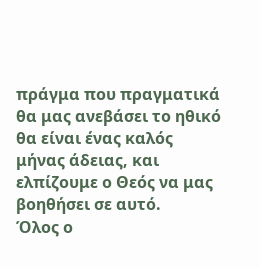πράγμα που πραγματικά θα μας ανεβάσει το ηθικό θα είναι ένας καλός μήνας άδειας, και ελπίζουμε ο Θεός να μας βοηθήσει σε αυτό.
Όλος ο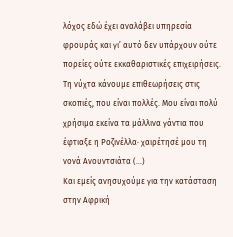λόχος εδώ έχει αναλάβει υπηρεσία φρουράς και γι’ αυτό δεν υπάρχουν ούτε πορείες ούτε εκκαθαριστικές επιχειρήσεις. Τη νύχτα κάνουμε επιθεωρήσεις στις σκοπιές, που είναι πολλές. Μου είναι πολύ χρήσιμα εκείνα τα μάλλινα γάντια που έφτιαξε η Ροζινέλλα· χαιρέτησέ μου τη νονά Ανουντσιάτα (…)
Και εμείς ανησυχούμε για την κατάσταση στην Αφρική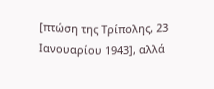[πτώση της Τρίπολης, 23 Ιανουαρίου 1943], αλλά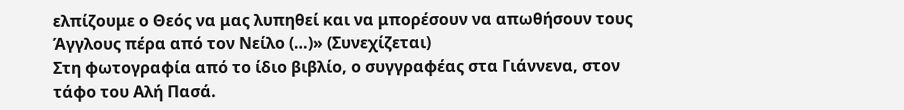ελπίζουμε ο Θεός να μας λυπηθεί και να μπορέσουν να απωθήσουν τους Άγγλους πέρα από τον Νείλο (…)» (Συνεχίζεται)
Στη φωτογραφία από το ίδιο βιβλίο, ο συγγραφέας στα Γιάννενα, στον τάφο του Αλή Πασά.